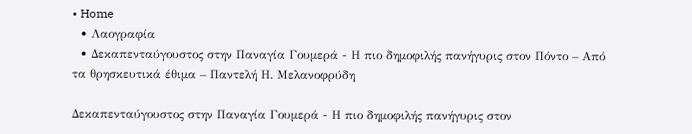• Home
  • Λαογραφία
  • Δεκαπενταύγουστος στην Παναγία Γουμερά - Η πιο δημοφιλής πανήγυρις στον Πόντο – Από τα θρησκευτικά έθιμα – Παντελή Η. Μελανοφρύδη

Δεκαπενταύγουστος στην Παναγία Γουμερά - Η πιο δημοφιλής πανήγυρις στον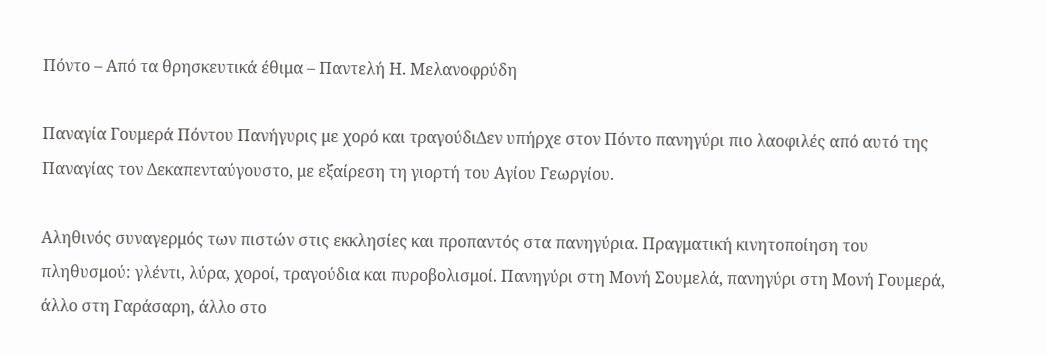Πόντο – Από τα θρησκευτικά έθιμα – Παντελή Η. Μελανοφρύδη

Παναγία Γουμερά Πόντου Πανήγυρις με χορό και τραγούδιΔεν υπήρχε στον Πόντο πανηγύρι πιο λαοφιλές από αυτό της Παναγίας τον Δεκαπενταύγουστο, με εξαίρεση τη γιορτή του Αγίου Γεωργίου.

Αληθινός συναγερμός των πιστών στις εκκλησίες και προπαντός στα πανηγύρια. Πραγματική κινητοποίηση του πληθυσμού: γλέντι, λύρα, χοροί, τραγούδια και πυροβολισμοί. Πανηγύρι στη Μονή Σουμελά, πανηγύρι στη Μονή Γουμερά, άλλο στη Γαράσαρη, άλλο στο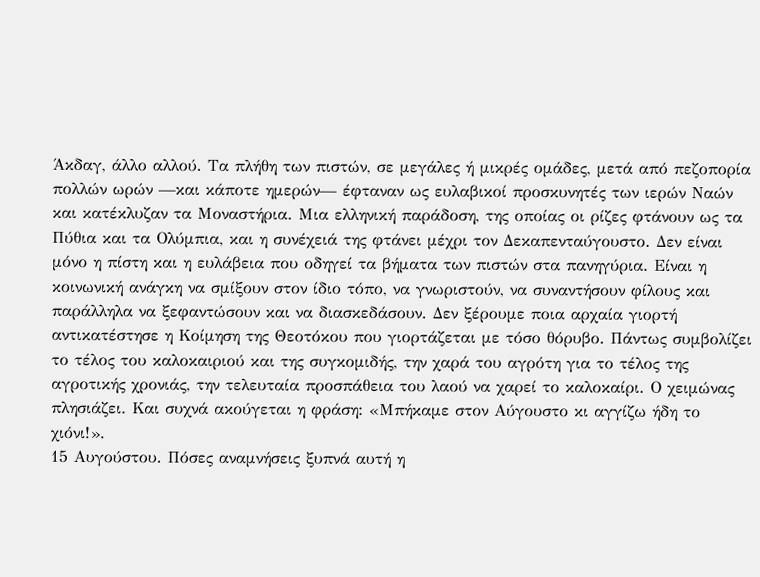Άκδαγ, άλλο αλλού. Τα πλήθη των πιστών, σε μεγάλες ή μικρές ομάδες, μετά από πεζοπορία πολλών ωρών —και κάποτε ημερών— έφταναν ως ευλαβικοί προσκυνητές των ιερών Ναών και κατέκλυζαν τα Μοναστήρια. Μια ελληνική παράδοση, της οποίας οι ρίζες φτάνουν ως τα Πύθια και τα Ολύμπια, και η συνέχειά της φτάνει μέχρι τον Δεκαπενταύγουστο. Δεν είναι μόνο η πίστη και η ευλάβεια που οδηγεί τα βήματα των πιστών στα πανηγύρια. Είναι η κοινωνική ανάγκη να σμίξουν στον ίδιο τόπο, να γνωριστούν, να συναντήσουν φίλους και παράλληλα να ξεφαντώσουν και να διασκεδάσουν. Δεν ξέρουμε ποια αρχαία γιορτή αντικατέστησε η Κοίμηση της Θεοτόκου που γιορτάζεται με τόσο θόρυβο. Πάντως συμβολίζει το τέλος του καλοκαιριού και της συγκομιδής, την χαρά του αγρότη για το τέλος της αγροτικής χρονιάς, την τελευταία προσπάθεια του λαού να χαρεί το καλοκαίρι. Ο χειμώνας πλησιάζει. Και συχνά ακούγεται η φράση: «Μπήκαμε στον Αύγουστο κι αγγίζω ήδη το χιόνι!».
15 Αυγούστου. Πόσες αναμνήσεις ξυπνά αυτή η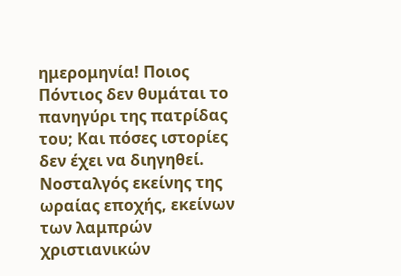ημερομηνία! Ποιος Πόντιος δεν θυμάται το πανηγύρι της πατρίδας του; Και πόσες ιστορίες δεν έχει να διηγηθεί. Νοσταλγός εκείνης της ωραίας εποχής, εκείνων των λαμπρών χριστιανικών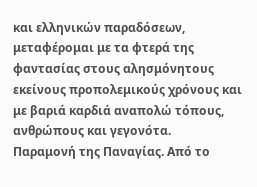και ελληνικών παραδόσεων, μεταφέρομαι με τα φτερά της φαντασίας στους αλησμόνητους εκείνους προπολεμικούς χρόνους και με βαριά καρδιά αναπολώ τόπους, ανθρώπους και γεγονότα.
Παραμονή της Παναγίας. Από το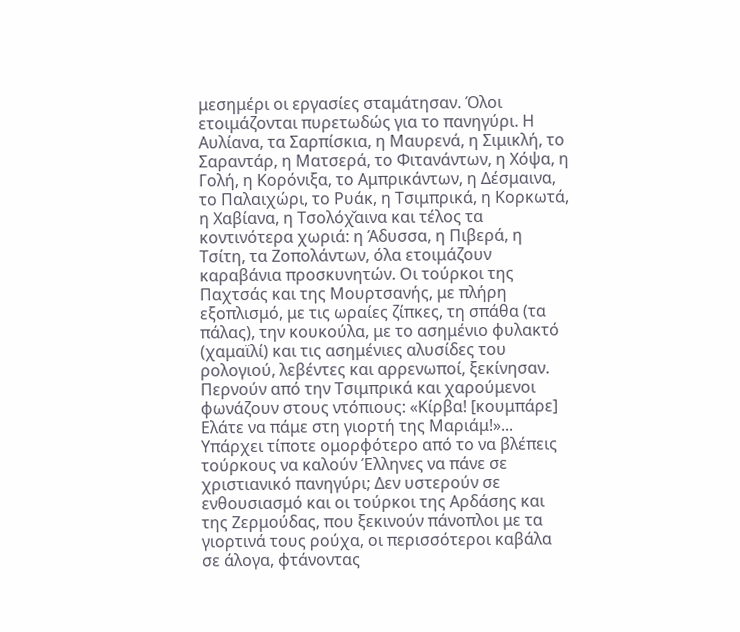μεσημέρι οι εργασίες σταμάτησαν. Όλοι ετοιμάζονται πυρετωδώς για το πανηγύρι. Η Αυλίανα, τα Σαρπίσκια, η Μαυρενά, η Σιμικλή, το Σαραντάρ, η Ματσερά, το Φιτανάντων, η Χόψα, η Γολή, η Κορόνιξα, το Αμπρικάντων, η Δέσμαινα, το Παλαιχώρι, το Ρυάκ, η Τσιμπρικά, η Κορκωτά, η Χαβίανα, η Τσολόχ̌αινα και τέλος τα κοντινότερα χωριά: η Άδυσσα, η Πιβερά, η Τσίτη, τα Ζοπολάντων, όλα ετοιμάζουν καραβάνια προσκυνητών. Οι τούρκοι της Παχτσάς και της Μουρτσανής, με πλήρη εξοπλισμό, με τις ωραίες ζίπκες, τη σπάθα (τα πάλας), την κουκούλα, με το ασημένιο φυλακτό (χαμαϊλί) και τις ασημένιες αλυσίδες του ρολογιού, λεβέντες και αρρενωποί, ξεκίνησαν. Περνούν από την Τσιμπρικά και χαρούμενοι φωνάζουν στους ντόπιους: «Κίρβα! [κουμπάρε] Ελάτε να πάμε στη γιορτή της Μαριάμ!»... Υπάρχει τίποτε ομορφότερο από το να βλέπεις τούρκους να καλούν Έλληνες να πάνε σε χριστιανικό πανηγύρι; Δεν υστερούν σε ενθουσιασμό και οι τούρκοι της Αρδάσης και της Ζερμούδας, που ξεκινούν πάνοπλοι με τα γιορτινά τους ρούχα, οι περισσότεροι καβάλα σε άλογα, φτάνοντας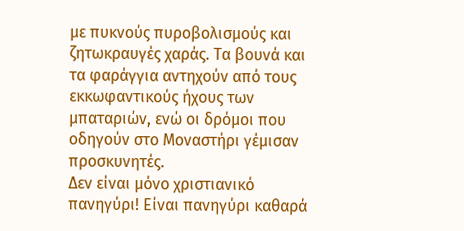με πυκνούς πυροβολισμούς και ζητωκραυγές χαράς. Τα βουνά και τα φαράγγια αντηχούν από τους εκκωφαντικούς ήχους των μπαταριών, ενώ οι δρόμοι που οδηγούν στο Μοναστήρι γέμισαν προσκυνητές.
Δεν είναι μόνο χριστιανικό πανηγύρι! Είναι πανηγύρι καθαρά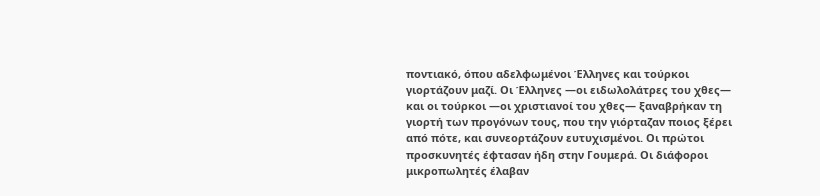ποντιακό, όπου αδελφωμένοι Έλληνες και τούρκοι γιορτάζουν μαζί. Οι Έλληνες —οι ειδωλολάτρες του χθες— και οι τούρκοι —οι χριστιανοί του χθες— ξαναβρήκαν τη γιορτή των προγόνων τους, που την γιόρταζαν ποιος ξέρει από πότε, και συνεορτάζουν ευτυχισμένοι. Οι πρώτοι προσκυνητές έφτασαν ήδη στην Γουμερά. Οι διάφοροι μικροπωλητές έλαβαν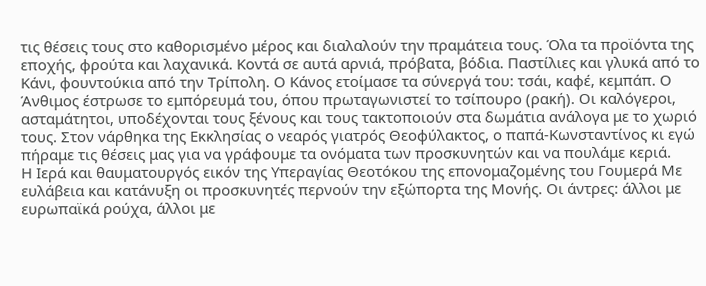τις θέσεις τους στο καθορισμένο μέρος και διαλαλούν την πραμάτεια τους. Όλα τα προϊόντα της εποχής, φρούτα και λαχανικά. Κοντά σε αυτά αρνιά, πρόβατα, βόδια. Παστίλιες και γλυκά από το Κάνι, φουντούκια από την Τρίπολη. Ο Κάνος ετοίμασε τα σύνεργά του: τσάι, καφέ, κεμπάπ. Ο Άνθιμος έστρωσε το εμπόρευμά του, όπου πρωταγωνιστεί το τσίπουρο (ρακή). Οι καλόγεροι, ασταμάτητοι, υποδέχονται τους ξένους και τους τακτοποιούν στα δωμάτια ανάλογα με το χωριό τους. Στον νάρθηκα της Εκκλησίας ο νεαρός γιατρός Θεοφύλακτος, ο παπά-Κωνσταντίνος κι εγώ πήραμε τις θέσεις μας για να γράφουμε τα ονόματα των προσκυνητών και να πουλάμε κεριά.
Η Ιερά και θαυματουργός εικόν της Υπεραγίας Θεοτόκου της επονομαζομένης του Γουμερά Με ευλάβεια και κατάνυξη οι προσκυνητές περνούν την εξώπορτα της Μονής. Οι άντρες: άλλοι με ευρωπαϊκά ρούχα, άλλοι με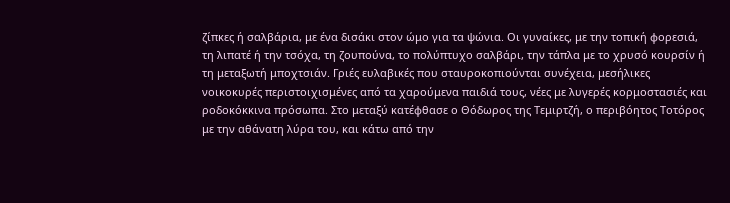ζίπκες ή σαλβάρια, με ένα δισάκι στον ώμο για τα ψώνια. Οι γυναίκες, με την τοπική φορεσιά, τη λιπατέ ή την τσόχα, τη ζουπούνα, το πολύπτυχο σαλβάρι, την τάπλα με το χρυσό κουρσίν ή τη μεταξωτή μποχτσιάν. Γριές ευλαβικές που σταυροκοπιούνται συνέχεια, μεσήλικες νοικοκυρές περιστοιχισμένες από τα χαρούμενα παιδιά τους, νέες με λυγερές κορμοστασιές και ροδοκόκκινα πρόσωπα. Στο μεταξύ κατέφθασε ο Θόδωρος της Τεμιρτζή, ο περιβόητος Τοτόρος με την αθάνατη λύρα του, και κάτω από την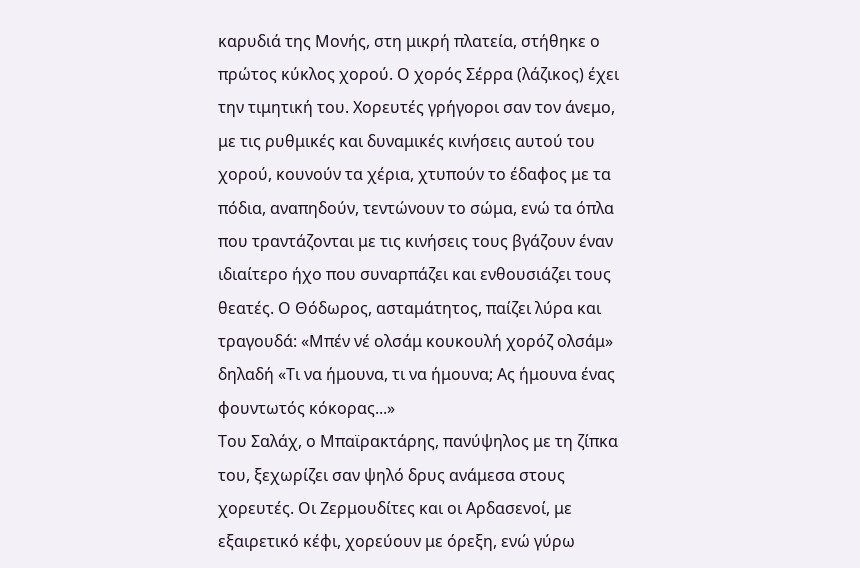καρυδιά της Μονής, στη μικρή πλατεία, στήθηκε ο πρώτος κύκλος χορού. Ο χορός Σέρρα (λάζικος) έχει την τιμητική του. Χορευτές γρήγοροι σαν τον άνεμο, με τις ρυθμικές και δυναμικές κινήσεις αυτού του χορού, κουνούν τα χέρια, χτυπούν το έδαφος με τα πόδια, αναπηδούν, τεντώνουν το σώμα, ενώ τα όπλα που τραντάζονται με τις κινήσεις τους βγάζουν έναν ιδιαίτερο ήχο που συναρπάζει και ενθουσιάζει τους θεατές. Ο Θόδωρος, ασταμάτητος, παίζει λύρα και τραγουδά: «Μπέν νέ ολσάμ κουκουλή χορόζ ολσάμ» δηλαδή «Τι να ήμουνα, τι να ήμουνα; Ας ήμουνα ένας φουντωτός κόκορας...»
Του Σαλάχ, ο Μπαϊρακτάρης, πανύψηλος με τη ζίπκα του, ξεχωρίζει σαν ψηλό δρυς ανάμεσα στους χορευτές. Οι Ζερμουδίτες και οι Αρδασενοί, με εξαιρετικό κέφι, χορεύουν με όρεξη, ενώ γύρω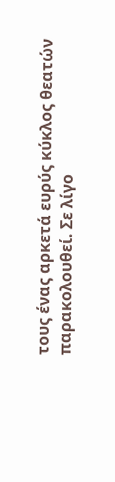τους ένας αρκετά ευρύς κύκλος θεατών παρακολουθεί. Σε λίγο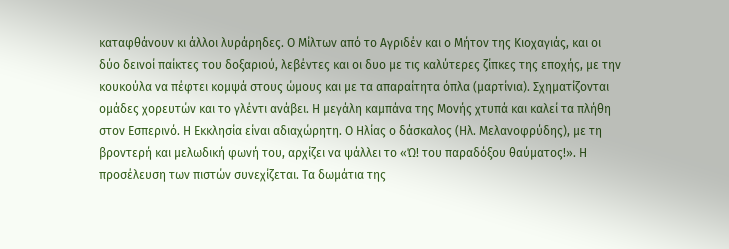καταφθάνουν κι άλλοι λυράρηδες. Ο Μίλτων από το Αγριδέν και ο Μήτον της Κιοχαγιάς, και οι δύο δεινοί παίκτες του δοξαριού, λεβέντες και οι δυο με τις καλύτερες ζίπκες της εποχής, με την κουκούλα να πέφτει κομψά στους ώμους και με τα απαραίτητα όπλα (μαρτίνια). Σχηματίζονται ομάδες χορευτών και το γλέντι ανάβει. Η μεγάλη καμπάνα της Μονής χτυπά και καλεί τα πλήθη στον Εσπερινό. Η Εκκλησία είναι αδιαχώρητη. Ο Ηλίας ο δάσκαλος (Ηλ. Μελανοφρύδης), με τη βροντερή και μελωδική φωνή του, αρχίζει να ψάλλει το «Ώ! του παραδόξου θαύματος!». Η προσέλευση των πιστών συνεχίζεται. Τα δωμάτια της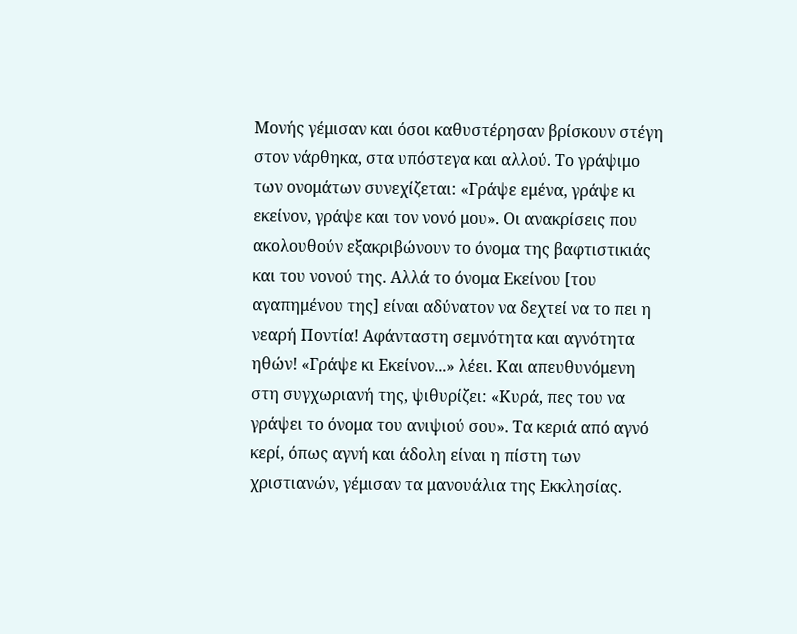Μονής γέμισαν και όσοι καθυστέρησαν βρίσκουν στέγη στον νάρθηκα, στα υπόστεγα και αλλού. Το γράψιμο των ονομάτων συνεχίζεται: «Γράψε εμένα, γράψε κι εκείνον, γράψε και τον νονό μου». Οι ανακρίσεις που ακολουθούν εξακριβώνουν το όνομα της βαφτιστικιάς και του νονού της. Αλλά το όνομα Εκείνου [του αγαπημένου της] είναι αδύνατον να δεχτεί να το πει η νεαρή Ποντία! Αφάνταστη σεμνότητα και αγνότητα ηθών! «Γράψε κι Εκείνον...» λέει. Και απευθυνόμενη στη συγχωριανή της, ψιθυρίζει: «Κυρά, πες του να γράψει το όνομα του ανιψιού σου». Τα κεριά από αγνό κερί, όπως αγνή και άδολη είναι η πίστη των χριστιανών, γέμισαν τα μανουάλια της Εκκλησίας.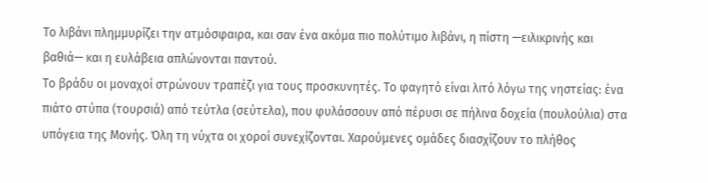Το λιβάνι πλημμυρίζει την ατμόσφαιρα, και σαν ένα ακόμα πιο πολύτιμο λιβάνι, η πίστη —ειλικρινής και βαθιά— και η ευλάβεια απλώνονται παντού.
Το βράδυ οι μοναχοί στρώνουν τραπέζι για τους προσκυνητές. Το φαγητό είναι λιτό λόγω της νηστείας: ένα πιάτο στύπα (τουρσιά) από τεύτλα (σεύτελα), που φυλάσσουν από πέρυσι σε πήλινα δοχεία (πουλούλια) στα υπόγεια της Μονής. Όλη τη νύχτα οι χοροί συνεχίζονται. Χαρούμενες ομάδες διασχίζουν το πλήθος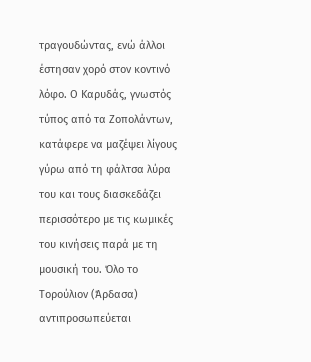τραγουδώντας, ενώ άλλοι έστησαν χορό στον κοντινό λόφο. Ο Καρυδάς, γνωστός τύπος από τα Ζοπολάντων, κατάφερε να μαζέψει λίγους γύρω από τη φάλτσα λύρα του και τους διασκεδάζει περισσότερο με τις κωμικές του κινήσεις παρά με τη μουσική του. Όλο το Τορούλιον (Άρδασα) αντιπροσωπεύεται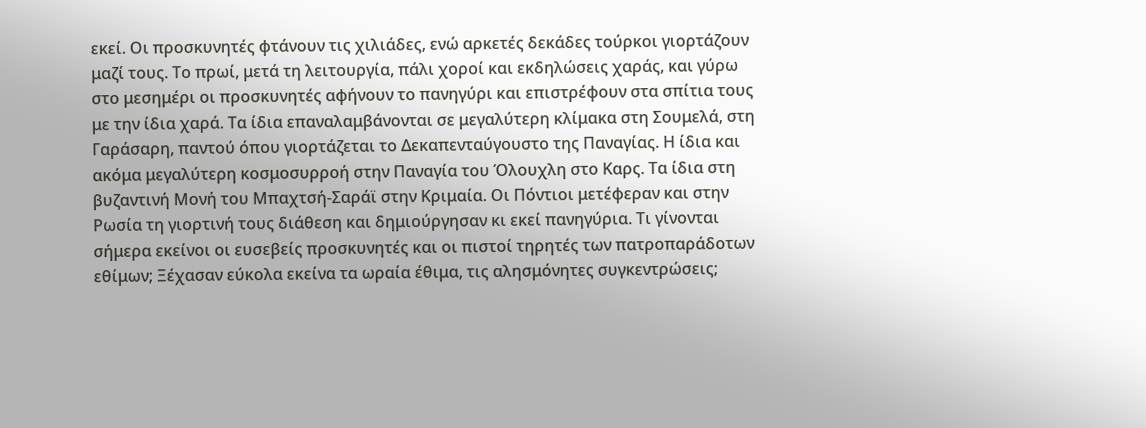εκεί. Οι προσκυνητές φτάνουν τις χιλιάδες, ενώ αρκετές δεκάδες τούρκοι γιορτάζουν μαζί τους. Το πρωί, μετά τη λειτουργία, πάλι χοροί και εκδηλώσεις χαράς, και γύρω στο μεσημέρι οι προσκυνητές αφήνουν το πανηγύρι και επιστρέφουν στα σπίτια τους με την ίδια χαρά. Τα ίδια επαναλαμβάνονται σε μεγαλύτερη κλίμακα στη Σουμελά, στη Γαράσαρη, παντού όπου γιορτάζεται το Δεκαπενταύγουστο της Παναγίας. Η ίδια και ακόμα μεγαλύτερη κοσμοσυρροή στην Παναγία του Όλουχλη στο Καρς. Τα ίδια στη βυζαντινή Μονή του Μπαχτσή-Σαράϊ στην Κριμαία. Οι Πόντιοι μετέφεραν και στην Ρωσία τη γιορτινή τους διάθεση και δημιούργησαν κι εκεί πανηγύρια. Τι γίνονται σήμερα εκείνοι οι ευσεβείς προσκυνητές και οι πιστοί τηρητές των πατροπαράδοτων εθίμων; Ξέχασαν εύκολα εκείνα τα ωραία έθιμα, τις αλησμόνητες συγκεντρώσεις;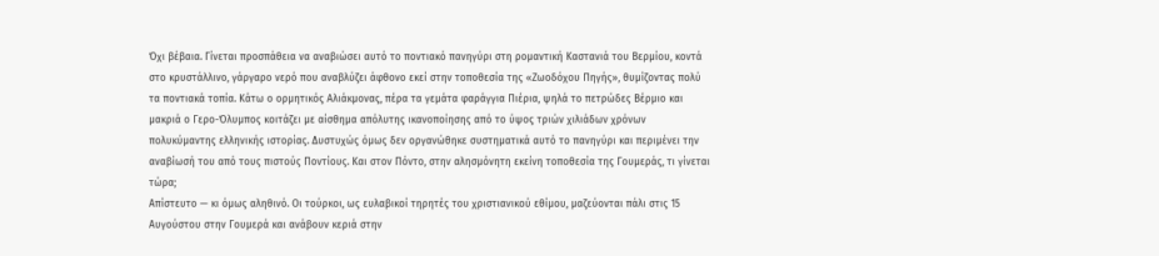Όχι βέβαια. Γίνεται προσπάθεια να αναβιώσει αυτό το ποντιακό πανηγύρι στη ρομαντική Καστανιά του Βερμίου, κοντά στο κρυστάλλινο, γάργαρο νερό που αναβλύζει άφθονο εκεί στην τοποθεσία της «Ζωοδόχου Πηγής», θυμίζοντας πολύ τα ποντιακά τοπία. Κάτω ο ορμητικός Αλιάκμονας, πέρα τα γεμάτα φαράγγια Πιέρια, ψηλά το πετρώδες Βέρμιο και μακριά ο Γερο-Όλυμπος κοιτάζει με αίσθημα απόλυτης ικανοποίησης από το ύψος τριών χιλιάδων χρόνων πολυκύμαντης ελληνικής ιστορίας. Δυστυχώς όμως δεν οργανώθηκε συστηματικά αυτό το πανηγύρι και περιμένει την αναβίωσή του από τους πιστούς Ποντίους. Και στον Πόντο, στην αλησμόνητη εκείνη τοποθεσία της Γουμεράς, τι γίνεται τώρα;
Απίστευτο — κι όμως αληθινό. Οι τούρκοι, ως ευλαβικοί τηρητές του χριστιανικού εθίμου, μαζεύονται πάλι στις 15 Αυγούστου στην Γουμερά και ανάβουν κεριά στην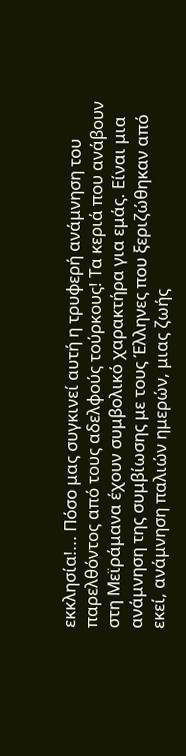εκκλησία!... Πόσο μας συγκινεί αυτή η τρυφερή ανάμνηση του παρελθόντος από τους αδελφούς τούρκους! Τα κεριά που ανάβουν στη Μεϊράμανα έχουν συμβολικό χαρακτήρα για εμάς. Είναι μια ανάμνηση της συμβίωσης με τους Έλληνες που ξεριζώθηκαν από εκεί, ανάμνηση παλιών ημερών, μιας ζωής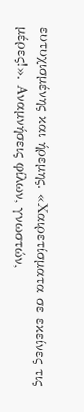ευτυχισμένης και ήρεμης. «Χαιρετίσματα σε εκείνες τις μέρες!». Αναμνήσεις φίλων, γνωστών,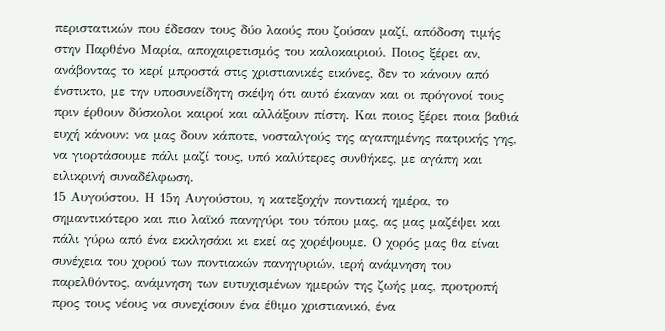περιστατικών που έδεσαν τους δύο λαούς που ζούσαν μαζί, απόδοση τιμής στην Παρθένο Μαρία, αποχαιρετισμός του καλοκαιριού. Ποιος ξέρει αν, ανάβοντας το κερί μπροστά στις χριστιανικές εικόνες, δεν το κάνουν από ένστικτο, με την υποσυνείδητη σκέψη ότι αυτό έκαναν και οι πρόγονοί τους πριν έρθουν δύσκολοι καιροί και αλλάξουν πίστη. Και ποιος ξέρει ποια βαθιά ευχή κάνουν: να μας δουν κάποτε, νοσταλγούς της αγαπημένης πατρικής γης, να γιορτάσουμε πάλι μαζί τους, υπό καλύτερες συνθήκες, με αγάπη και ειλικρινή συναδέλφωση.
15 Αυγούστου. Η 15η Αυγούστου, η κατεξοχήν ποντιακή ημέρα, το σημαντικότερο και πιο λαϊκό πανηγύρι του τόπου μας, ας μας μαζέψει και πάλι γύρω από ένα εκκλησάκι κι εκεί ας χορέψουμε. Ο χορός μας θα είναι συνέχεια του χορού των ποντιακών πανηγυριών, ιερή ανάμνηση του παρελθόντος, ανάμνηση των ευτυχισμένων ημερών της ζωής μας, προτροπή προς τους νέους να συνεχίσουν ένα έθιμο χριστιανικό, ένα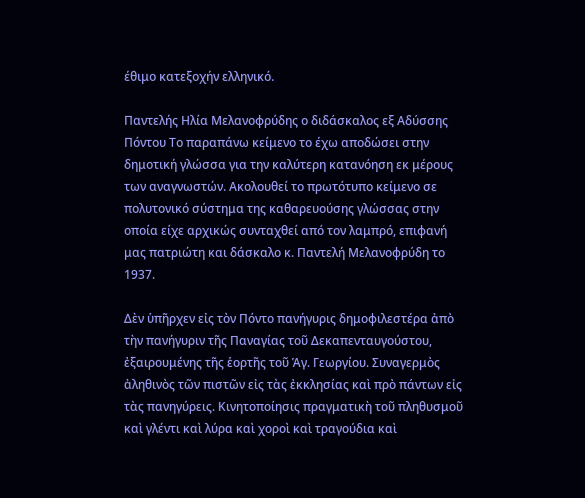έθιμο κατεξοχήν ελληνικό.

Παντελής Ηλία Μελανοφρύδης ο διδάσκαλος εξ Αδύσσης Πόντου Το παραπάνω κείμενο το έχω αποδώσει στην δημοτική γλώσσα για την καλύτερη κατανόηση εκ μέρους των αναγνωστών. Ακολουθεί το πρωτότυπο κείμενο σε πολυτονικό σύστημα της καθαρευούσης γλώσσας στην οποία είχε αρχικώς συνταχθεί από τον λαμπρό, επιφανή μας πατριώτη και δάσκαλο κ. Παντελή Μελανοφρύδη το 1937.

Δὲν ὑπῆρχεν εἰς τὸν Πόντο πανήγυρις δημοφιλεστέρα ἀπὸ τὴν πανήγυριν τῆς Παναγίας τοῦ Δεκαπενταυγούστου, ἐξαιρουμένης τῆς ἑορτῆς τοῦ Ἁγ. Γεωργίου. Συναγερμὸς ἀληθινὸς τῶν πιστῶν εἰς τὰς ἐκκλησίας καὶ πρὸ πάντων εἰς τὰς πανηγύρεις. Κινητοποίησις πραγματικὴ τοῦ πληθυσμοῦ καὶ γλέντι καὶ λύρα καὶ χοροὶ καὶ τραγούδια καὶ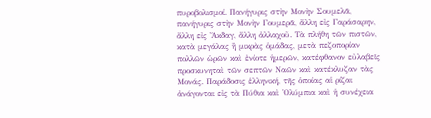πυροβολισμοί. Πανήγυρις στὴν Μονὴν Σουμελᾶ, πανήγυρις στὴν Μονὴν Γουμερᾶ, ἄλλη εἰς Γαράσαρην, ἄλλη εἰς Ἄκδαγ, ἄλλη ἀλλαχοῦ. Τὰ πλήθη τῶν πιστῶν, κατὰ μεγάλας ἢ μικρὰς ὁμάδας, μετὰ πεζοπορίαν πολλῶν ὡρῶν καὶ ἐνίοτε ἡμερῶν, κατέφθανον εὐλαβεῖς προσκυνηταὶ τῶν σεπτῶν Ναῶν καὶ κατέκλυζαν τὰς Μονάς. Παράδοσις ἑλληνική, τῆς ὁποίας αἱ ρίζαι ἀνάγονται εἰς τὰ Πύθια καὶ Ὀλύμπια καὶ ἡ συνέχεια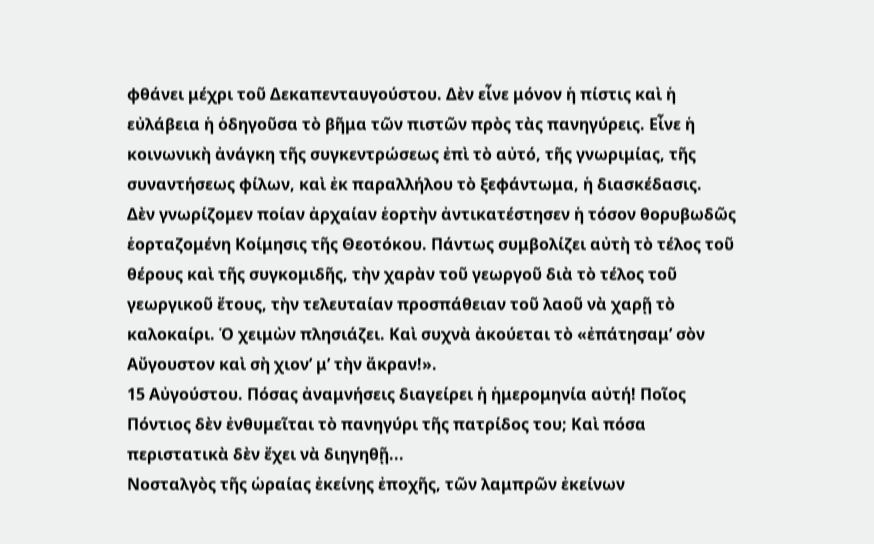φθάνει μέχρι τοῦ Δεκαπενταυγούστου. Δὲν εἶνε μόνον ἡ πίστις καὶ ἡ εὐλάβεια ἡ ὁδηγοῦσα τὸ βῆμα τῶν πιστῶν πρὸς τὰς πανηγύρεις. Εἶνε ἡ κοινωνικὴ ἀνάγκη τῆς συγκεντρώσεως ἐπὶ τὸ αὐτό, τῆς γνωριμίας, τῆς συναντήσεως φίλων, καὶ ἐκ παραλλήλου τὸ ξεφάντωμα, ἡ διασκέδασις.
Δὲν γνωρίζομεν ποίαν ἀρχαίαν ἑορτὴν ἀντικατέστησεν ἡ τόσον θορυβωδῶς ἑορταζομένη Κοίμησις τῆς Θεοτόκου. Πάντως συμβολίζει αὐτὴ τὸ τέλος τοῦ θέρους καὶ τῆς συγκομιδῆς, τὴν χαρὰν τοῦ γεωργοῦ διὰ τὸ τέλος τοῦ γεωργικοῦ ἔτους, τὴν τελευταίαν προσπάθειαν τοῦ λαοῦ νὰ χαρῇ τὸ καλοκαίρι. Ὁ χειμὼν πλησιάζει. Καὶ συχνὰ ἀκούεται τὸ «ἐπάτησαμ’ σὸν Αὔγουστον καὶ σὴ χιον’ μ’ τὴν ἄκραν!».
15 Αὐγούστου. Πόσας ἀναμνήσεις διαγείρει ἡ ἡμερομηνία αὐτή! Ποῖος Πόντιος δὲν ἐνθυμεῖται τὸ πανηγύρι τῆς πατρίδος του; Καὶ πόσα περιστατικὰ δὲν ἔχει νὰ διηγηθῇ...
Νοσταλγὸς τῆς ὡραίας ἐκείνης ἐποχῆς, τῶν λαμπρῶν ἐκείνων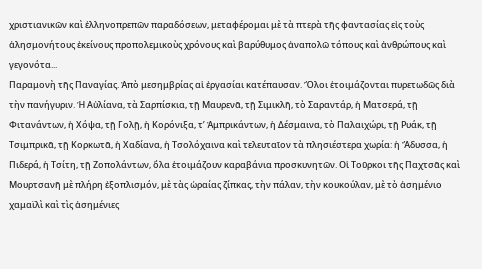χριστιανικῶν καὶ ἑλληνοπρεπῶν παραδόσεων, μεταφέρομαι μὲ τὰ πτερὰ τῆς φαντασίας εἰς τοὺς ἀλησμονήτους ἐκείνους προπολεμικοὺς χρόνους καὶ βαρύθυμος ἀναπολῶ τόπους καὶ ἀνθρώπους καὶ γεγονότα...
Παραμονὴ τῆς Παναγίας. Ἀπὸ μεσημβρίας αἱ ἐργασίαι κατέπαυσαν. Ὅλοι ἑτοιμάζονται πυρετωδῶς διὰ τὴν πανήγυριν. Ἡ Αὐλίανα, τὰ Σαρπίσκια, τῇ Μαυρενᾶ, τῇ Σιμικλῆ, τὸ Σαραντάρ, ἡ Ματσερά, τῇ Φιτανάντων, ἡ Χόψα, τῇ Γολῇ, ἡ Κορόνιξα, τ’ Ἀμπρικάντων, ἡ Δέσμαινα, τὸ Παλαιχώρι, τῇ Ρυάκ, τῇ Τσιμπρικᾶ, τῇ Κορκωτᾶ, ἡ Χαδίανα, ἡ Τσολόχαινα καὶ τελευταῖον τὰ πλησιέστερα χωρία: ἡ Ἄδυσσα, ἡ Πιδερά, ἡ Τσίτη, τῇ Ζοπολάντων, ὅλα ἑτοιμάζουν καραβάνια προσκυνητῶν. Οἱ Τοῦρκοι τῆς Παχτσᾶς καὶ Μουρτσανῆ μὲ πλήρη ἐξοπλισμόν, μὲ τὰς ὡραίας ζίπκας, τὴν πάλαν, τὴν κουκούλαν, μὲ τὸ ἀσημένιο χαμαϊλὶ καὶ τὶς ἀσημένιες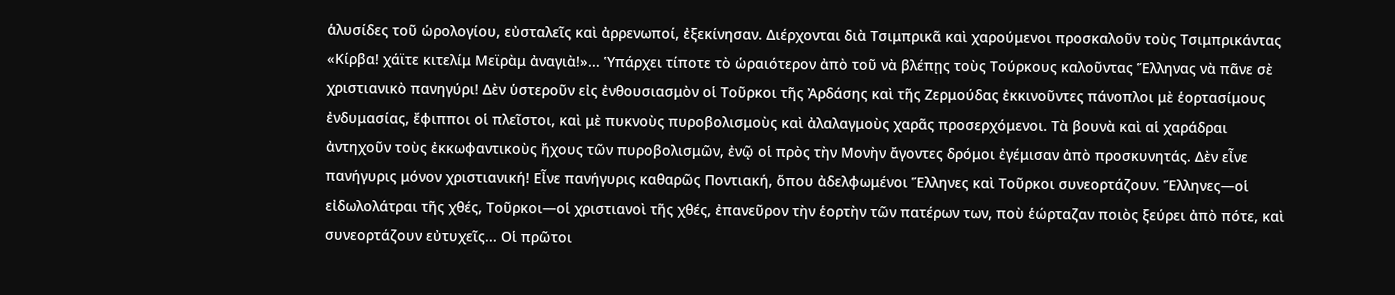ἁλυσίδες τοῦ ὡρολογίου, εὐσταλεῖς καὶ ἀρρενωποί, ἐξεκίνησαν. Διέρχονται διὰ Τσιμπρικᾶ καὶ χαρούμενοι προσκαλοῦν τοὺς Τσιμπρικάντας «Κίρβα! χάϊτε κιτελίμ Μεϊρὰμ ἀναγιὰ!»... Ὑπάρχει τίποτε τὸ ὡραιότερον ἀπὸ τοῦ νὰ βλέπῃς τοὺς Τούρκους καλοῦντας Ἕλληνας νὰ πᾶνε σὲ χριστιανικὸ πανηγύρι! Δὲν ὑστεροῦν εἰς ἐνθουσιασμὸν οἱ Τοῦρκοι τῆς Ἀρδάσης καὶ τῆς Ζερμούδας ἐκκινοῦντες πάνοπλοι μὲ ἑορτασίμους ἐνδυμασίας, ἔφιπποι οἱ πλεῖστοι, καὶ μὲ πυκνοὺς πυροβολισμοὺς καὶ ἀλαλαγμοὺς χαρᾶς προσερχόμενοι. Τὰ βουνὰ καὶ αἱ χαράδραι ἀντηχοῦν τοὺς ἐκκωφαντικοὺς ἤχους τῶν πυροβολισμῶν, ἐνῷ οἱ πρὸς τὴν Μονὴν ἄγοντες δρόμοι ἐγέμισαν ἀπὸ προσκυνητάς. Δὲν εἶνε πανήγυρις μόνον χριστιανική! Εἶνε πανήγυρις καθαρῶς Ποντιακή, ὅπου ἀδελφωμένοι Ἕλληνες καὶ Τοῦρκοι συνεορτάζουν. Ἕλληνες—οἱ εἰδωλολάτραι τῆς χθές, Τοῦρκοι—οἱ χριστιανοὶ τῆς χθές, ἐπανεῦρον τὴν ἑορτὴν τῶν πατέρων των, ποὺ ἑώρταζαν ποιὸς ξεύρει ἀπὸ πότε, καὶ συνεορτάζουν εὐτυχεῖς... Οἱ πρῶτοι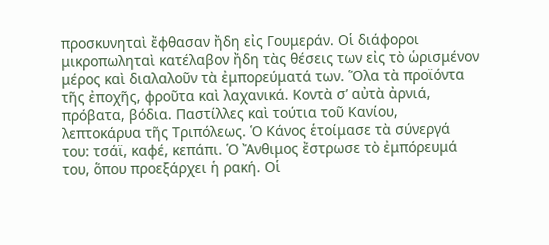προσκυνηταὶ ἔφθασαν ἤδη εἰς Γουμεράν. Οἱ διάφοροι μικροπωληταὶ κατέλαβον ἤδη τὰς θέσεις των εἰς τὸ ὡρισμένον μέρος καὶ διαλαλοῦν τὰ ἐμπορεύματά των. Ὅλα τὰ προϊόντα τῆς ἐποχῆς, φροῦτα καὶ λαχανικά. Κοντὰ σ’ αὐτὰ ἀρνιά, πρόβατα, βόδια. Παστίλλες καὶ τούτια τοῦ Κανίου, λεπτοκάρυα τῆς Τριπόλεως. Ὁ Κάνος ἑτοίμασε τὰ σύνεργά του: τσάϊ, καφέ, κεπάπι. Ὁ Ἄνθιμος ἔστρωσε τὸ ἐμπόρευμά του, ὅπου προεξάρχει ἡ ρακή. Οἱ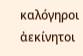καλόγηροι ἀεκίνητοι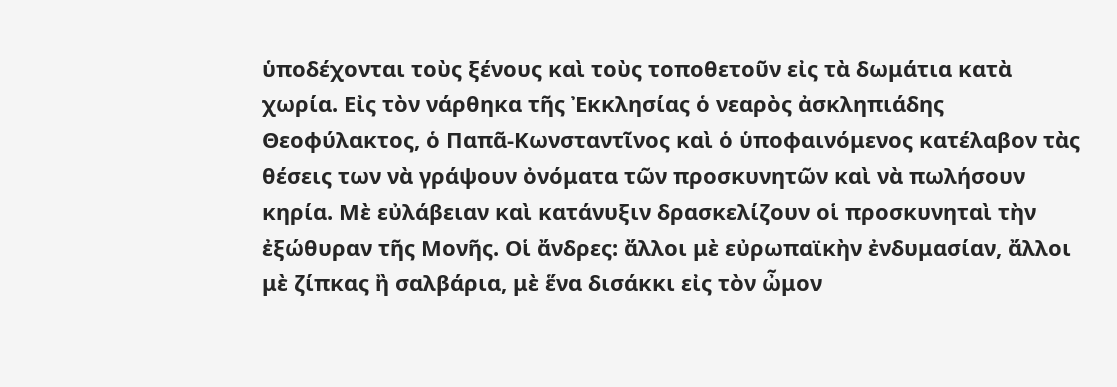ὑποδέχονται τοὺς ξένους καὶ τοὺς τοποθετοῦν εἰς τὰ δωμάτια κατὰ χωρία. Εἰς τὸν νάρθηκα τῆς Ἐκκλησίας ὁ νεαρὸς ἀσκληπιάδης Θεοφύλακτος, ὁ Παπᾶ-Κωνσταντῖνος καὶ ὁ ὑποφαινόμενος κατέλαβον τὰς θέσεις των νὰ γράψουν ὀνόματα τῶν προσκυνητῶν καὶ νὰ πωλήσουν κηρία. Μὲ εὐλάβειαν καὶ κατάνυξιν δρασκελίζουν οἱ προσκυνηταὶ τὴν ἐξώθυραν τῆς Μονῆς. Οἱ ἄνδρες: ἄλλοι μὲ εὐρωπαϊκὴν ἐνδυμασίαν, ἄλλοι μὲ ζίπκας ἢ σαλβάρια, μὲ ἕνα δισάκκι εἰς τὸν ὦμον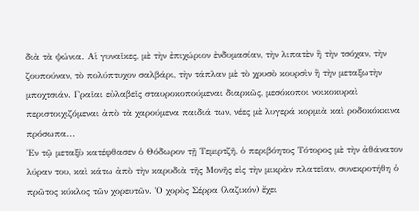διὰ τὰ ψώνια. Αἱ γυναῖκες, μὲ τὴν ἐπιχώριον ἐνδυμασίαν, τὴν λιπατὲν ἢ τὴν τσόχαν, τὴν ζουπούναν, τὸ πολύπτυχον σαλβάρι, τὴν τάπλαν μὲ τὸ χρυσὸ κουρσὶν ἢ τὴν μεταξωτὴν μποχτσιάν. Γραῖαι εὐλαβεῖς σταυροκοπούμεναι διαρκῶς, μεσόκοποι νοικοκυραὶ περιστοιχιζόμεναι ἀπὸ τὰ χαρούμενα παιδιά των, νέες μὲ λυγερά κορμιὰ καὶ ροδοκόκκινα πρόσωπα...
Ἐν τῷ μεταξὺ κατέφθασεν ὁ Θόδωρον τῇ Τεμιρτζῆ, ὁ περιβόητος Τότορος μὲ τὴν ἀθάνατον λύραν του, καὶ κάτω ἀπὸ τὴν καρυδιὰ τῆς Μονῆς εἰς τὴν μικρὰν πλατεῖαν, συνεκροτήθη ὁ πρῶτος κύκλος τῶν χορευτῶν. Ὁ χορὸς Σέρρα (λαζικόν) ἔχει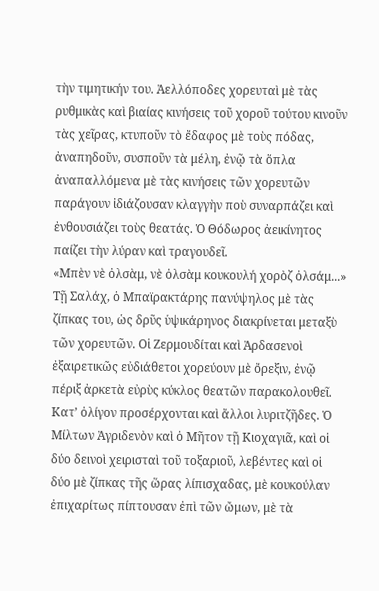τὴν τιμητικήν του. Ἀελλόποδες χορευταὶ μὲ τὰς ρυθμικὰς καὶ βιαίας κινήσεις τοῦ χοροῦ τούτου κινοῦν τὰς χεῖρας, κτυποῦν τὸ ἔδαφος μὲ τοὺς πόδας, ἀναπηδοῦν, συσποῦν τὰ μέλη, ἐνῷ τὰ ὅπλα ἀναπαλλόμενα μὲ τὰς κινήσεις τῶν χορευτῶν παράγουν ἰδιάζουσαν κλαγγὴν ποὺ συναρπάζει καὶ ἐνθουσιάζει τοὺς θεατάς. Ὁ Θόδωρος ἀεικίνητος παίζει τὴν λύραν καὶ τραγουδεῖ.
«Μπὲν νὲ ὀλσὰμ, νὲ ὀλσὰμ κουκουλή χορὸζ ὀλσάμ...»
Τῇ Σαλάχ, ὁ Μπαϊρακτάρης πανύψηλος μὲ τὰς ζίπκας του, ὡς δρῦς ὑψικάρηνος διακρίνεται μεταξὺ τῶν χορευτῶν. Οἱ Ζερμουδίται καὶ Ἀρδασενοὶ ἐξαιρετικῶς εὐδιάθετοι χορεύουν μὲ ὄρεξιν, ἐνῷ πέριξ ἀρκετὰ εὐρὺς κύκλος θεατῶν παρακολουθεῖ. Κατ’ ὀλίγον προσέρχονται καὶ ἄλλοι λυριτζῆδες. Ὁ Μίλτων Ἀγριδενὸν καὶ ὁ Μῆτον τῇ Κιοχαγιᾶ, καὶ οἱ δύο δεινοὶ χειρισταὶ τοῦ τοξαριοῦ, λεβέντες καὶ οἱ δύο μὲ ζίπκας τῆς ὥρας λίπισχαδας, μὲ κουκούλαν ἐπιχαρίτως πίπτουσαν ἐπὶ τῶν ὤμων, μὲ τὰ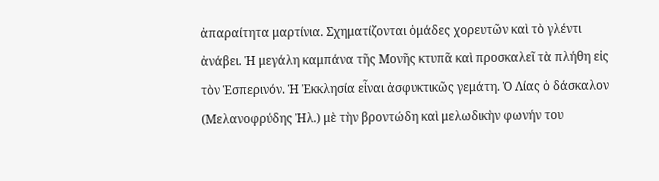ἀπαραίτητα μαρτίνια. Σχηματίζονται ὁμάδες χορευτῶν καὶ τὸ γλέντι ἀνάβει. Ἡ μεγάλη καμπάνα τῆς Μονῆς κτυπᾶ καὶ προσκαλεῖ τὰ πλήθη εἰς τὸν Ἑσπερινόν. Ἡ Ἐκκλησία εἶναι ἀσφυκτικῶς γεμάτη. Ὁ Λίας ὁ δάσκαλον (Μελανοφρύδης Ἠλ.) μὲ τὴν βροντώδη καὶ μελωδικὴν φωνήν του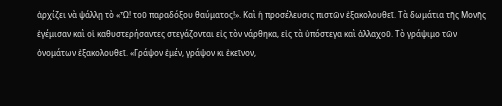ἀρχίζει νὰ ψάλλῃ τὸ «Ὦ! τοῦ παραδόξου θαύματος!». Καὶ ἡ προσέλευσις πιστῶν ἐξακολουθεῖ. Τὰ δωμάτια τῆς Μονῆς ἐγέμισαν καὶ οἱ καθυστερήσαντες στεγάζονται εἰς τὸν νάρθηκα, εἰς τὰ ὑπόστεγα καὶ ἀλλαχοῦ. Τὸ γράψιμο τῶν ὀνομάτων ἐξακολουθεῖ. «Γράψον ἐμέν, γράψον κι ἐκεῖνον,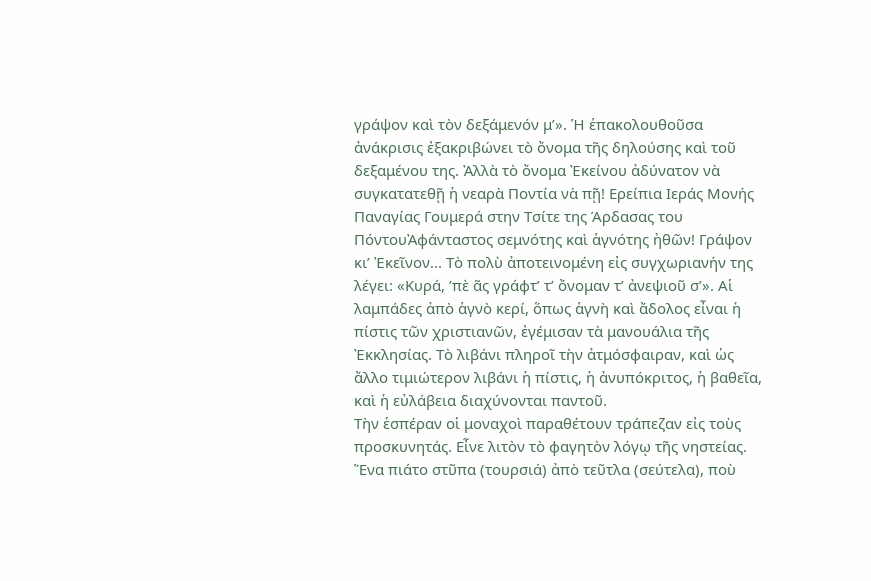γράψον καὶ τὸν δεξάμενόν μ’». Ἡ ἐπακολουθοῦσα ἀνάκρισις ἐξακριβώνει τὸ ὄνομα τῆς δηλούσης καὶ τοῦ δεξαμένου της. Ἀλλὰ τὸ ὄνομα Ἐκείνου ἀδύνατον νὰ συγκατατεθῇ ἡ νεαρὰ Ποντία νὰ πῇ! Ερείπια Ιεράς Μονής Παναγίας Γουμερά στην Τσίτε της Άρδασας του ΠόντουἈφάνταστος σεμνότης καὶ ἁγνότης ἠθῶν! Γράψον κι’ Ἐκεῖνον... Τὸ πολὺ ἀποτεινομένη εἰς συγχωριανήν της λέγει: «Κυρά, ’πὲ ᾶς γράφτ’ τ’ ὄνομαν τ’ ἀνεψιοῦ σ’». Αἱ λαμπάδες ἀπὸ ἁγνὸ κερί, ὅπως ἁγνὴ καὶ ἄδολος εἶναι ἡ πίστις τῶν χριστιανῶν, ἐγέμισαν τὰ μανουάλια τῆς Ἐκκλησίας. Τὸ λιβάνι πληροῖ τὴν ἀτμόσφαιραν, καὶ ὡς ἄλλο τιμιώτερον λιβάνι ἡ πίστις, ἡ ἀνυπόκριτος, ἡ βαθεῖα, καὶ ἡ εὐλάβεια διαχύνονται παντοῦ.
Τὴν ἑσπέραν οἱ μοναχοὶ παραθέτουν τράπεζαν εἰς τοὺς προσκυνητάς. Εἶνε λιτὸν τὸ φαγητὸν λόγῳ τῆς νηστείας. Ἕνα πιάτο στῦπα (τουρσιά) ἀπὸ τεῦτλα (σεύτελα), ποὺ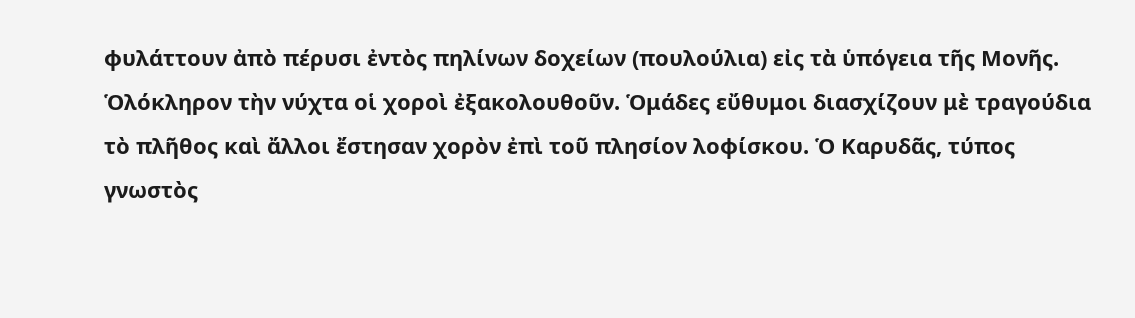φυλάττουν ἀπὸ πέρυσι ἐντὸς πηλίνων δοχείων (πουλούλια) εἰς τὰ ὑπόγεια τῆς Μονῆς. Ὁλόκληρον τὴν νύχτα οἱ χοροὶ ἐξακολουθοῦν. Ὁμάδες εὔθυμοι διασχίζουν μὲ τραγούδια τὸ πλῆθος καὶ ἄλλοι ἔστησαν χορὸν ἐπὶ τοῦ πλησίον λοφίσκου. Ὁ Καρυδᾶς, τύπος γνωστὸς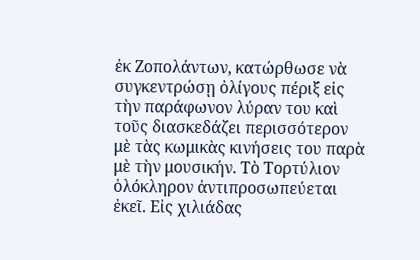ἐκ Ζοπολάντων, κατώρθωσε νὰ συγκεντρώσῃ ὀλίγους πέριξ εἰς τὴν παράφωνον λύραν του καὶ τοῦς διασκεδάζει περισσότερον μὲ τὰς κωμικὰς κινήσεις του παρὰ μὲ τὴν μουσικήν. Τὸ Τορτύλιον ὁλόκληρον ἀντιπροσωπεύεται ἐκεῖ. Εἰς χιλιάδας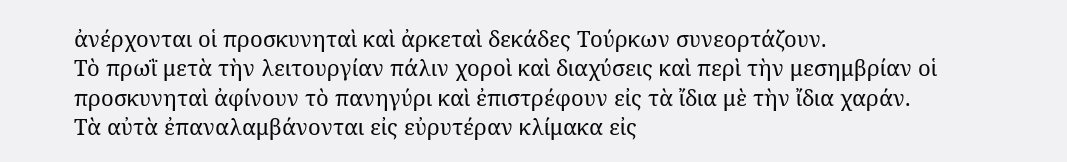ἀνέρχονται οἱ προσκυνηταὶ καὶ ἀρκεταὶ δεκάδες Τούρκων συνεορτάζουν.
Τὸ πρωῒ μετὰ τὴν λειτουργίαν πάλιν χοροὶ καὶ διαχύσεις καὶ περὶ τὴν μεσημβρίαν οἱ προσκυνηταὶ ἀφίνουν τὸ πανηγύρι καὶ ἐπιστρέφουν εἰς τὰ ἴδια μὲ τὴν ἴδια χαράν. Τὰ αὐτὰ ἐπαναλαμβάνονται εἰς εὐρυτέραν κλίμακα εἰς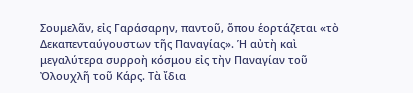Σουμελᾶν, εἰς Γαράσαρην, παντοῦ, ὅπου ἑορτάζεται «τὸ Δεκαπενταύγουστων τῆς Παναγίας». Ἡ αὐτὴ καὶ μεγαλύτερα συρροὴ κόσμου εἰς τὴν Παναγίαν τοῦ Ὀλουχλῆ τοῦ Κάρς. Τὰ ἴδια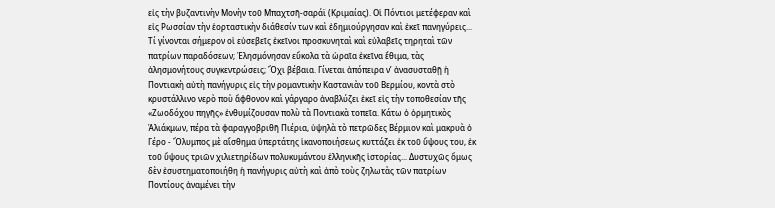εἰς τὴν βυζαντινὴν Μονὴν τοῦ Μπαχτσῆ-σαράϊ (Κριμαίας). Οἱ Πόντιοι μετέφεραν καὶ εἰς Ρωσσίαν τὴν ἑορταστικὴν διάθεσίν των καὶ ἐδημιούργησαν καὶ ἐκεῖ πανηγύρεις... Τί γίνονται σήμερον οἱ εὐσεβεῖς ἐκεῖνοι προσκυνηταὶ καὶ εὐλαβεῖς τηρηταὶ τῶν πατρίων παραδόσεων; Ἐλησμόνησαν εὔκολα τὰ ὡραῖα ἐκεῖνα ἔθιμα, τὰς ἀλησμονήτους συγκεντρώσεις; Ὄχι βέβαια. Γίνεται ἀπόπειρα ν’ ἀνασυσταθῇ ἡ Ποντιακὴ αὐτὴ πανήγυρις εἰς τὴν ρομαντικὴν Καστανιὰν τοῦ Βερμίου, κοντὰ στὸ κρυστάλλινο νερὸ ποὺ ἄφθονον καὶ γάργαρο ἀναβλύζει ἐκεῖ εἰς τὴν τοποθεσίαν τῆς «Ζωοδόχου πηγῆς» ἐνθυμίζουσαν πολὺ τὰ Ποντιακὰ τοπεῖα. Κάτω ὁ ὁρμητικὸς Ἁλιάκμων, πέρα τὰ φαραγγοβριθῆ Πιέρια, ὑψηλὰ τὸ πετρῶδες Βέρμιον καὶ μακρυὰ ὁ Γέρο - Ὄλυμπος μὲ αἴσθημα ὑπερτάτης ἱκανοποιήσεως κυττάζει ἐκ τοῦ ὕψους του, ἐκ τοῦ ὕψους τριῶν χιλιετηρίδων πολυκυμάντου ἑλληνικῆς ἱστορίας... Δυστυχῶς ὅμως δὲν ἐσυστηματοποιήθη ἡ πανήγυρις αὐτὴ καὶ ἀπὸ τοὺς ζηλωτὰς τῶν πατρίων Ποντίους ἀναμένει τὴν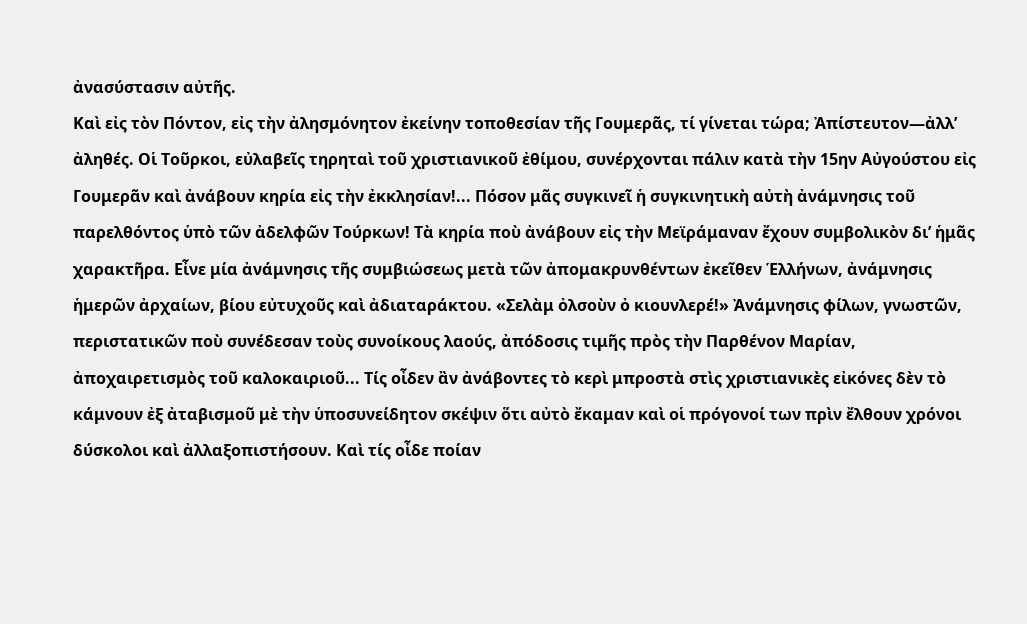ἀνασύστασιν αὐτῆς.
Καὶ εἰς τὸν Πόντον, εἰς τὴν ἀλησμόνητον ἐκείνην τοποθεσίαν τῆς Γουμερᾶς, τί γίνεται τώρα; Ἀπίστευτον—ἀλλ’ ἀληθές. Οἱ Τοῦρκοι, εὐλαβεῖς τηρηταὶ τοῦ χριστιανικοῦ ἐθίμου, συνέρχονται πάλιν κατὰ τὴν 15ην Αὐγούστου εἰς Γουμερᾶν καὶ ἀνάβουν κηρία εἰς τὴν ἐκκλησίαν!... Πόσον μᾶς συγκινεῖ ἡ συγκινητικὴ αὐτὴ ἀνάμνησις τοῦ παρελθόντος ὑπὸ τῶν ἀδελφῶν Τούρκων! Τὰ κηρία ποὺ ἀνάβουν εἰς τὴν Μεϊράμαναν ἔχουν συμβολικὸν δι’ ἡμᾶς χαρακτῆρα. Εἶνε μία ἀνάμνησις τῆς συμβιώσεως μετὰ τῶν ἀπομακρυνθέντων ἐκεῖθεν Ἑλλήνων, ἀνάμνησις ἡμερῶν ἀρχαίων, βίου εὐτυχοῦς καὶ ἀδιαταράκτου. «Σελὰμ ὀλσοὺν ὀ κιουνλερέ!» Ἀνάμνησις φίλων, γνωστῶν, περιστατικῶν ποὺ συνέδεσαν τοὺς συνοίκους λαούς, ἀπόδοσις τιμῆς πρὸς τὴν Παρθένον Μαρίαν, ἀποχαιρετισμὸς τοῦ καλοκαιριοῦ... Τίς οἶδεν ἂν ἀνάβοντες τὸ κερὶ μπροστὰ στὶς χριστιανικὲς εἰκόνες δὲν τὸ κάμνουν ἐξ ἀταβισμοῦ μὲ τὴν ὑποσυνείδητον σκέψιν ὅτι αὐτὸ ἔκαμαν καὶ οἱ πρόγονοί των πρὶν ἔλθουν χρόνοι δύσκολοι καὶ ἀλλαξοπιστήσουν. Καὶ τίς οἶδε ποίαν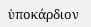ὑποκάρδιον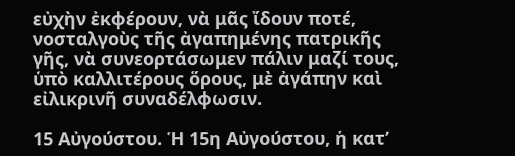εὐχὴν ἐκφέρουν, νὰ μᾶς ἴδουν ποτέ, νοσταλγοὺς τῆς ἀγαπημένης πατρικῆς γῆς, νὰ συνεορτάσωμεν πάλιν μαζί τους, ὑπὸ καλλιτέρους ὅρους, μὲ ἀγάπην καὶ εἰλικρινῆ συναδέλφωσιν.

15 Αὐγούστου. Ἡ 15η Αὐγούστου, ἡ κατ’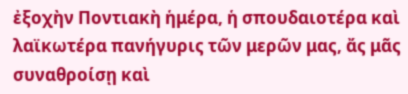ἐξοχὴν Ποντιακὴ ἡμέρα, ἡ σπουδαιοτέρα καὶ λαϊκωτέρα πανήγυρις τῶν μερῶν μας, ἄς μᾶς συναθροίσῃ καὶ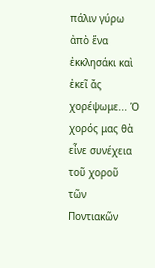πάλιν γύρω ἀπὸ ἕνα ἐκκλησάκι καὶ ἐκεῖ ἄς χορέψωμε... Ὁ χορός μας θὰ εἶνε συνέχεια τοῦ χοροῦ τῶν Ποντιακῶν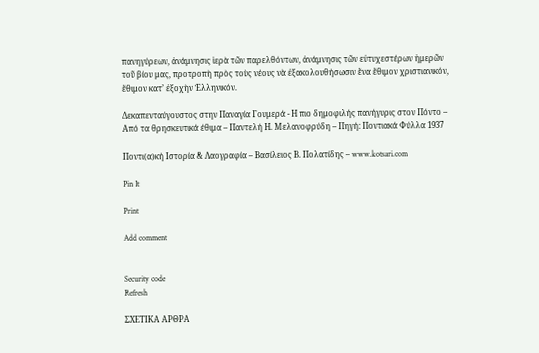πανηγύρεων, ἀνάμνησις ἱερὰ τῶν παρελθόντων, ἀνάμνησις τῶν εὐτυχεστέρων ἡμερῶν τοῦ βίου μας, προτροπὴ πρὸς τοὺς νέους νὰ ἐξακολουθήσωσιν ἕνα ἔθιμον χριστιανικόν, ἔθιμον κατ’ ἐξοχὴν Ἑλληνικόν.

Δεκαπενταύγουστος στην Παναγία Γουμερά - Η πιο δημοφιλής πανήγυρις στον Πόντο – Από τα θρησκευτικά έθιμα – Παντελή Η. Μελανοφρύδη – Πηγή: Ποντιακά Φύλλα 1937

Ποντι(α)κή Ιστορία & Λαογραφία – Βασίλειος Β. Πολατίδης – www.kotsari.com

Pin It

Print

Add comment


Security code
Refresh

ΣΧΕΤΙΚΑ ΑΡΘΡΑ